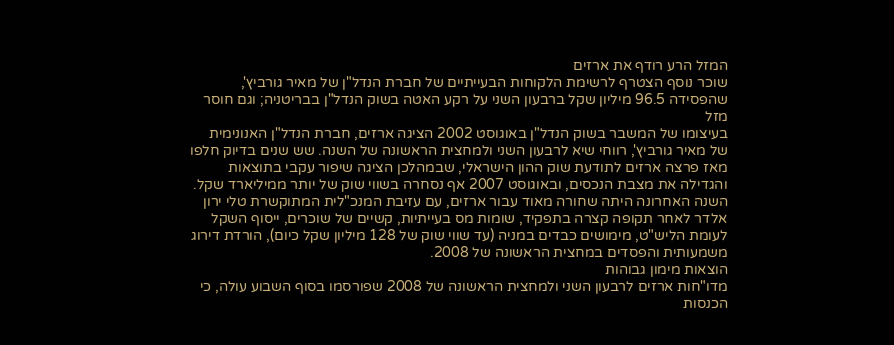המזל הרע רודף את ארזים
שוכר נוסף הצטרף לרשימת הלקוחות הבעייתיים של חברת הנדל"ן של מאיר גורביץ', שהפסידה 96.5 מיליון שקל ברבעון השני על רקע האטה בשוק הנדל"ן בבריטניה; וגם חוסר מזל
בעיצומו של המשבר בשוק הנדל"ן באוגוסט 2002 הציגה ארזים, חברת הנדל"ן האנונימית של מאיר גורביץ', רווחי שיא לרבעון השני ולמחצית הראשונה של השנה. שש שנים בדיוק חלפו מאז פרצה ארזים לתודעת שוק ההון הישראלי, שבמהלכן הציגה שיפור עקבי בתוצאות והגדילה את מצבת הנכסים, ובאוגוסט 2007 אף נסחרה בשווי שוק של יותר ממיליארד שקל.
השנה האחרונה היתה שחורה מאוד עבור ארזים, עם עזיבת המנכ"לית המתוקשרת טלי ירון אלדר לאחר תקופה קצרה בתפקיד, שומות מס בעייתיות, קשיים של שוכרים, ייסוף השקל לעומת הליש"ט, מימושים כבדים במניה (עד שווי שוק של 128 מיליון שקל כיום), הורדת דירוג משמעותית והפסדים במחצית הראשונה של 2008.
הוצאות מימון גבוהות
מדו"חות ארזים לרבעון השני ולמחצית הראשונה של 2008 שפורסמו בסוף השבוע עולה, כי הכנסות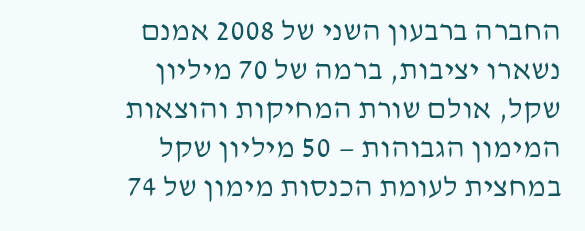החברה ברבעון השני של 2008 אמנם נשארו יציבות, ברמה של 70 מיליון שקל, אולם שורת המחיקות והוצאות המימון הגבוהות — 50 מיליון שקל במחצית לעומת הכנסות מימון של 74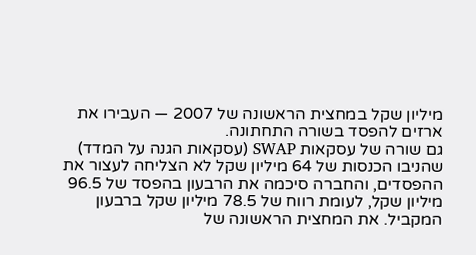מיליון שקל במחצית הראשונה של 2007 — העבירו את ארזים להפסד בשורה התחתונה.
גם שורה של עסקאות SWAP (עסקאות הגנה על המדד) שהניבו הכנסות של 64 מיליון שקל לא הצליחה לעצור את ההפסדים, והחברה סיכמה את הרבעון בהפסד של 96.5 מיליון שקל, לעומת רווח של 78.5 מיליון שקל ברבעון המקביל. את המחצית הראשונה של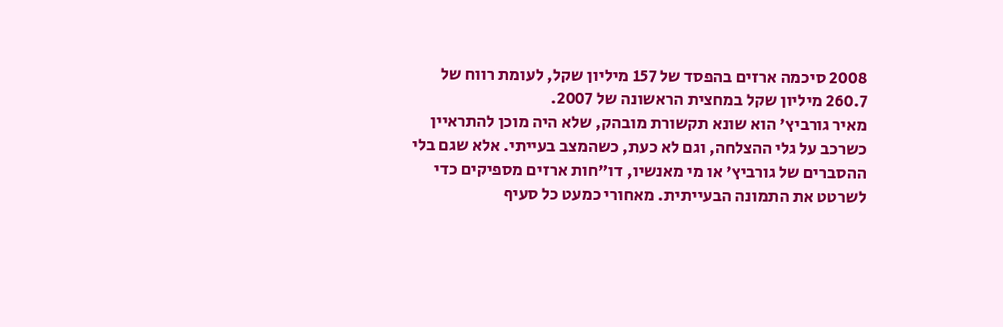2008 סיכמה ארזים בהפסד של 157 מיליון שקל, לעומת רווח של 260.7 מיליון שקל במחצית הראשונה של 2007.
מאיר גורביץ' הוא שונא תקשורת מובהק, שלא היה מוכן להתראיין כשרכב על גלי ההצלחה, וגם לא כעת, כשהמצב בעייתי. אלא שגם בלי ההסברים של גורביץ' או מי מאנשיו, דו"חות ארזים מספיקים כדי לשרטט את התמונה הבעייתית. מאחורי כמעט כל סעיף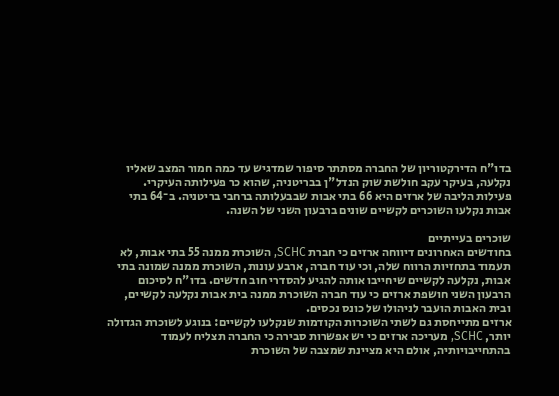בדו"ח הדירקטוריון של החברה מסתתר סיפור שמדגיש עד כמה חמור המצב שאליו נקלעה, בעיקר עקב חולשת שוק הנדל"ן בבריטניה, שהוא כר פעילותה העיקרי.
פעילות הליבה של ארזים היא 66 בתי אבות שבבעלותה ברחבי בריטניה. ב־64 בתי אבות נקלעו השוכרים לקשיים שונים ברבעון השני של השנה.

שוכרים בעייתיים
בחודשים האחרונים דיווחה ארזים כי חברת SCHC, השוכרת ממנה 55 בתי אבות, לא תעמוד בתחזיות הרווח שלה, וכי עוד חברה, ארבע עונות, השוכרת ממנה שמונה בתי אבות, נקלעה לקשיים שיחייבו אותה להגיע להסדרי חוב חדשים. בדו"ח לסיכום הרבעון השני חושפת ארזים כי עוד חברה השוכרת ממנה בית אבות נקלעה לקשיים, ובית האבות הועבר לניהולו של כונס נכסים.
ארזים מתייחסת גם לשתי השוכרות הקודמות שנקלעו לקשיים: בנוגע לשוכרת הגדולה יותר, SCHC, מעריכה ארזים כי יש אפשרות סבירה כי החברה תצליח לעמוד בהתחייבויותיה, אולם היא מציינת שמצבה של השוכרת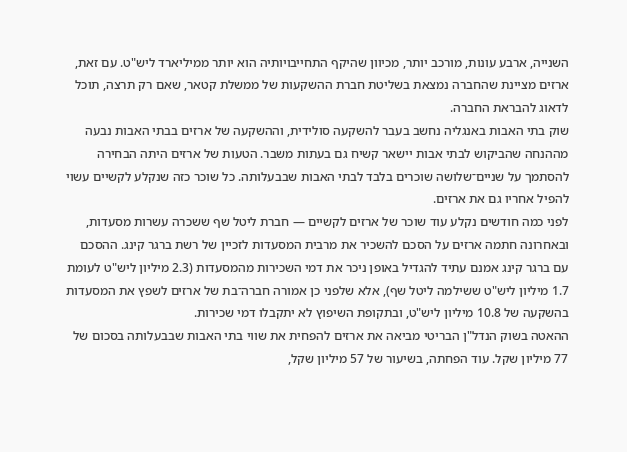השנייה, ארבע עונות, מורכב יותר, מכיוון שהיקף התחייבויותיה הוא יותר ממיליארד ליש"ט. עם זאת, ארזים מציינת שהחברה נמצאת בשליטת חברת ההשקעות של ממשלת קטאר, שאם רק תרצה, תוכל לדאוג להבראת החברה.
שוק בתי האבות באנגליה נחשב בעבר להשקעה סולידית, וההשקעה של ארזים בבתי האבות נבעה מההנחה שהביקוש לבתי אבות יישאר קשיח גם בעתות משבר. הטעות של ארזים היתה הבחירה להסתמך על שניים־שלושה שוכרים בלבד לבתי האבות שבבעלותה. כל שוכר כזה שנקלע לקשיים עשוי להפיל אחריו גם את ארזים.
לפני כמה חודשים נקלע עוד שוכר של ארזים לקשיים — חברת ליטל שף ששכרה עשרות מסעדות, ובאחרונה חתמה ארזים על הסכם להשכיר את מרבית המסעדות לזכיין של רשת ברגר קינג. ההסכם עם ברגר קינג אמנם עתיד להגדיל באופן ניכר את דמי השכירות מהמסעדות (2.3 מיליון ליש"ט לעומת 1.7 מיליון ליש"ט ששילמה ליטל שף), אלא שלפני כן אמורה חברה־בת של ארזים לשפץ את המסעדות בהשקעה של 10.8 מיליון ליש"ט, ובתקופת השיפוץ לא יתקבלו דמי שכירות.
ההאטה בשוק הנדל"ן הבריטי מביאה את ארזים להפחית את שווי בתי האבות שבבעלותה בסכום של 77 מיליון שקל. עוד הפחתה, בשיעור של 57 מיליון שקל,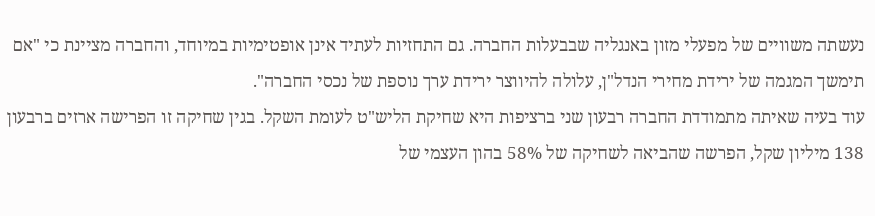נעשתה משוויים של מפעלי מזון באנגליה שבבעלות החברה. גם התחזיות לעתיד אינן אופטימיות במיוחד, והחברה מציינת כי "אם תימשך המגמה של ירידת מחירי הנדל"ן, עלולה להיווצר ירידת ערך נוספת של נכסי החברה".
עוד בעיה שאיתה מתמודדת החברה רבעון שני ברציפות היא שחיקת הליש"ט לעומת השקל. בגין שחיקה זו הפרישה ארזים ברבעון 138 מיליון שקל, הפרשה שהביאה לשחיקה של 58% בהון העצמי של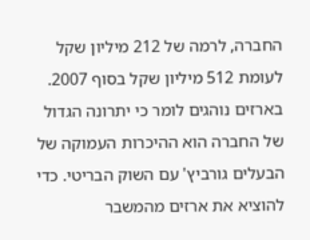החברה, לרמה של 212 מיליון שקל לעומת 512 מיליון שקל בסוף 2007.
בארזים נוהגים לומר כי יתרונה הגדול של החברה הוא ההיכרות העמוקה של הבעלים גורביץ' עם השוק הבריטי. כדי להוציא את ארזים מהמשבר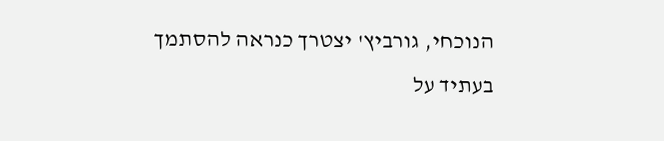הנוכחי, גורביץ' יצטרך כנראה להסתמך בעתיד על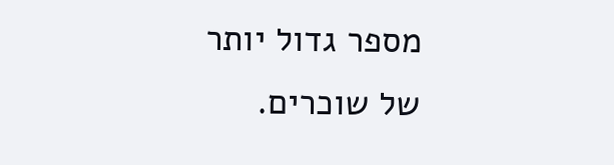מספר גדול יותר של שוכרים.